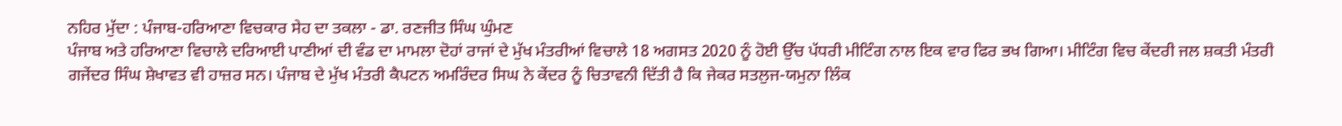ਨਹਿਰ ਮੁੱਦਾ : ਪੰਜਾਬ-ਹਰਿਆਣਾ ਵਿਚਕਾਰ ਸੇਹ ਦਾ ਤਕਲਾ - ਡਾ. ਰਣਜੀਤ ਸਿੰਘ ਘੁੰਮਣ
ਪੰਜਾਬ ਅਤੇ ਹਰਿਆਣਾ ਵਿਚਾਲੇ ਦਰਿਆਈ ਪਾਣੀਆਂ ਦੀ ਵੰਡ ਦਾ ਮਾਮਲਾ ਦੋਹਾਂ ਰਾਜਾਂ ਦੇ ਮੁੱਖ ਮੰਤਰੀਆਂ ਵਿਚਾਲੇ 18 ਅਗਸਤ 2020 ਨੂੰ ਹੋਈ ਉੱਚ ਪੱਧਰੀ ਮੀਟਿੰਗ ਨਾਲ ਇਕ ਵਾਰ ਫਿਰ ਭਖ ਗਿਆ। ਮੀਟਿੰਗ ਵਿਚ ਕੇਂਦਰੀ ਜਲ ਸ਼ਕਤੀ ਮੰਤਰੀ ਗਜੇਂਦਰ ਸਿੰਘ ਸ਼ੇਖਾਵਤ ਵੀ ਹਾਜ਼ਰ ਸਨ। ਪੰਜਾਬ ਦੇ ਮੁੱਖ ਮੰਤਰੀ ਕੈਪਟਨ ਅਮਰਿੰਦਰ ਸਿਘ ਨੇ ਕੇਂਦਰ ਨੂੰ ਚਿਤਾਵਨੀ ਦਿੱਤੀ ਹੈ ਕਿ ਜੇਕਰ ਸਤਲੁਜ-ਯਮੁਨਾ ਲਿੰਕ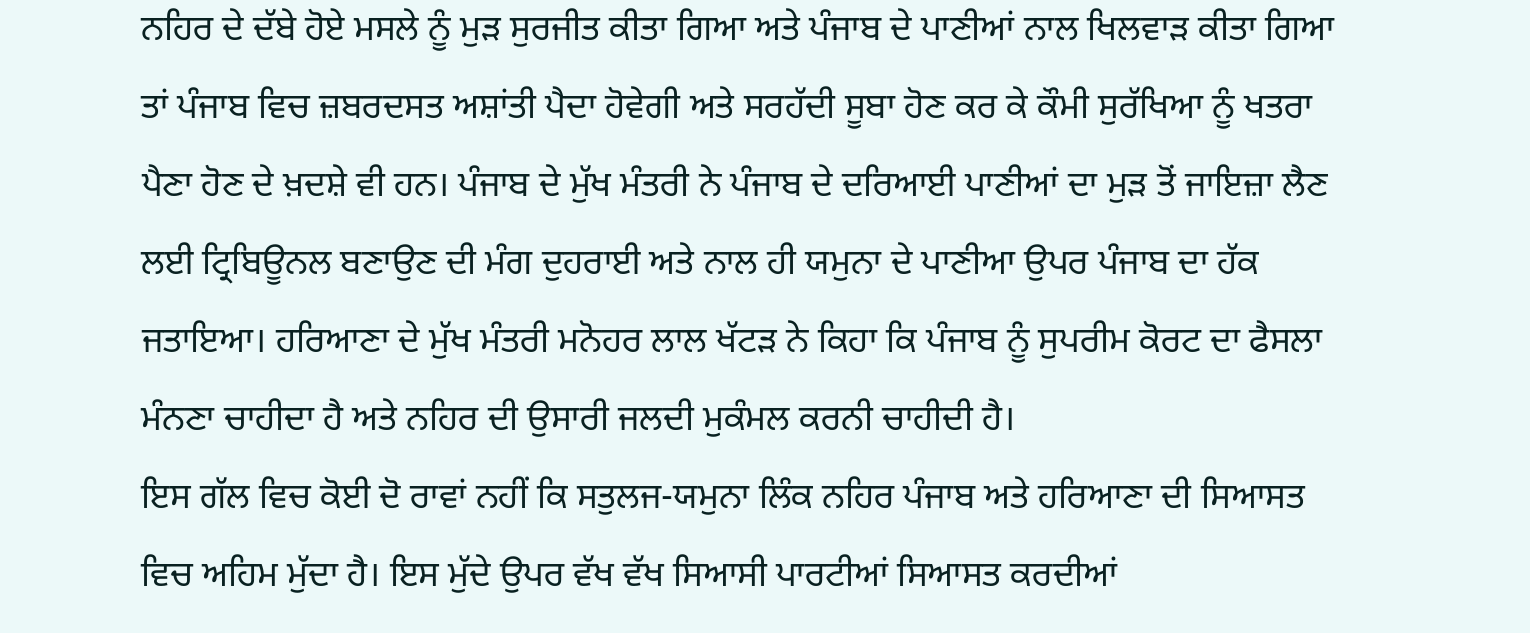ਨਹਿਰ ਦੇ ਦੱਬੇ ਹੋਏ ਮਸਲੇ ਨੂੰ ਮੁੜ ਸੁਰਜੀਤ ਕੀਤਾ ਗਿਆ ਅਤੇ ਪੰਜਾਬ ਦੇ ਪਾਣੀਆਂ ਨਾਲ ਖਿਲਵਾੜ ਕੀਤਾ ਗਿਆ ਤਾਂ ਪੰਜਾਬ ਵਿਚ ਜ਼ਬਰਦਸਤ ਅਸ਼ਾਂਤੀ ਪੈਦਾ ਹੋਵੇਗੀ ਅਤੇ ਸਰਹੱਦੀ ਸੂਬਾ ਹੋਣ ਕਰ ਕੇ ਕੌਮੀ ਸੁਰੱਖਿਆ ਨੂੰ ਖਤਰਾ ਪੈਣਾ ਹੋਣ ਦੇ ਖ਼ਦਸ਼ੇ ਵੀ ਹਨ। ਪੰਜਾਬ ਦੇ ਮੁੱਖ ਮੰਤਰੀ ਨੇ ਪੰਜਾਬ ਦੇ ਦਰਿਆਈ ਪਾਣੀਆਂ ਦਾ ਮੁੜ ਤੋਂ ਜਾਇਜ਼ਾ ਲੈਣ ਲਈ ਟ੍ਰਿਬਿਊਨਲ ਬਣਾਉਣ ਦੀ ਮੰਗ ਦੁਹਰਾਈ ਅਤੇ ਨਾਲ ਹੀ ਯਮੁਨਾ ਦੇ ਪਾਣੀਆ ਉਪਰ ਪੰਜਾਬ ਦਾ ਹੱਕ ਜਤਾਇਆ। ਹਰਿਆਣਾ ਦੇ ਮੁੱਖ ਮੰਤਰੀ ਮਨੋਹਰ ਲਾਲ ਖੱਟੜ ਨੇ ਕਿਹਾ ਕਿ ਪੰਜਾਬ ਨੂੰ ਸੁਪਰੀਮ ਕੋਰਟ ਦਾ ਫੈਸਲਾ ਮੰਨਣਾ ਚਾਹੀਦਾ ਹੈ ਅਤੇ ਨਹਿਰ ਦੀ ਉਸਾਰੀ ਜਲਦੀ ਮੁਕੰਮਲ ਕਰਨੀ ਚਾਹੀਦੀ ਹੈ।
ਇਸ ਗੱਲ ਵਿਚ ਕੋਈ ਦੋ ਰਾਵਾਂ ਨਹੀਂ ਕਿ ਸਤੁਲਜ-ਯਮੁਨਾ ਲਿੰਕ ਨਹਿਰ ਪੰਜਾਬ ਅਤੇ ਹਰਿਆਣਾ ਦੀ ਸਿਆਸਤ ਵਿਚ ਅਹਿਮ ਮੁੱਦਾ ਹੈ। ਇਸ ਮੁੱਦੇ ਉਪਰ ਵੱਖ ਵੱਖ ਸਿਆਸੀ ਪਾਰਟੀਆਂ ਸਿਆਸਤ ਕਰਦੀਆਂ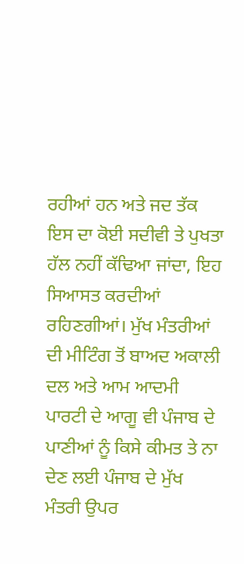ਰਹੀਆਂ ਹਨ ਅਤੇ ਜਦ ਤੱਕ ਇਸ ਦਾ ਕੋਈ ਸਦੀਵੀ ਤੇ ਪੁਖਤਾ ਹੱਲ ਨਹੀਂ ਕੱਢਿਆ ਜਾਂਦਾ, ਇਹ ਸਿਆਸਤ ਕਰਦੀਆਂ ਰਹਿਣਗੀਆਂ। ਮੁੱਖ ਮੰਤਰੀਆਂ ਦੀ ਮੀਟਿੰਗ ਤੋਂ ਬਾਅਦ ਅਕਾਲੀ ਦਲ ਅਤੇ ਆਮ ਆਦਮੀ ਪਾਰਟੀ ਦੇ ਆਗੂ ਵੀ ਪੰਜਾਬ ਦੇ ਪਾਣੀਆਂ ਨੂੰ ਕਿਸੇ ਕੀਮਤ ਤੇ ਨਾ ਦੇਣ ਲਈ ਪੰਜਾਬ ਦੇ ਮੁੱਖ ਮੰਤਰੀ ਉਪਰ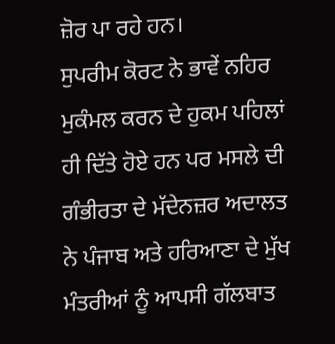ਜ਼ੋਰ ਪਾ ਰਹੇ ਹਨ।
ਸੁਪਰੀਮ ਕੋਰਟ ਨੇ ਭਾਵੇਂ ਨਹਿਰ ਮੁਕੰਮਲ ਕਰਨ ਦੇ ਹੁਕਮ ਪਹਿਲਾਂ ਹੀ ਦਿੱਤੇ ਹੋਏ ਹਨ ਪਰ ਮਸਲੇ ਦੀ ਗੰਭੀਰਤਾ ਦੇ ਮੱਦੇਨਜ਼ਰ ਅਦਾਲਤ ਨੇ ਪੰਜਾਬ ਅਤੇ ਹਰਿਆਣਾ ਦੇ ਮੁੱਖ ਮੰਤਰੀਆਂ ਨੂੰ ਆਪਸੀ ਗੱਲਬਾਤ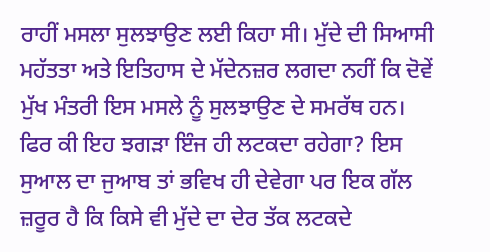ਰਾਹੀਂ ਮਸਲਾ ਸੁਲਝਾਉਣ ਲਈ ਕਿਹਾ ਸੀ। ਮੁੱਦੇ ਦੀ ਸਿਆਸੀ ਮਹੱਤਤਾ ਅਤੇ ਇਤਿਹਾਸ ਦੇ ਮੱਦੇਨਜ਼ਰ ਲਗਦਾ ਨਹੀਂ ਕਿ ਦੋਵੇਂ ਮੁੱਖ ਮੰਤਰੀ ਇਸ ਮਸਲੇ ਨੂੰ ਸੁਲਝਾਉਣ ਦੇ ਸਮਰੱਥ ਹਨ। ਫਿਰ ਕੀ ਇਹ ਝਗੜਾ ਇੰਜ ਹੀ ਲਟਕਦਾ ਰਹੇਗਾ? ਇਸ ਸੁਆਲ ਦਾ ਜੁਆਬ ਤਾਂ ਭਵਿਖ ਹੀ ਦੇਵੇਗਾ ਪਰ ਇਕ ਗੱਲ ਜ਼ਰੂਰ ਹੈ ਕਿ ਕਿਸੇ ਵੀ ਮੁੱਦੇ ਦਾ ਦੇਰ ਤੱਕ ਲਟਕਦੇ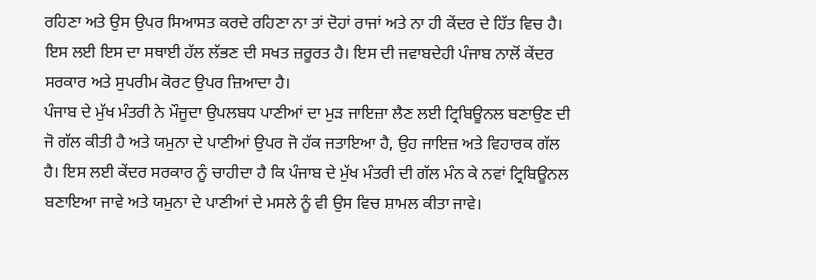ਰਹਿਣਾ ਅਤੇ ਉਸ ਉਪਰ ਸਿਆਸਤ ਕਰਦੇ ਰਹਿਣਾ ਨਾ ਤਾਂ ਦੋਹਾਂ ਰਾਜਾਂ ਅਤੇ ਨਾ ਹੀ ਕੇਂਦਰ ਦੇ ਹਿੱਤ ਵਿਚ ਹੈ। ਇਸ ਲਈ ਇਸ ਦਾ ਸਥਾਈ ਹੱਲ ਲੱਭਣ ਦੀ ਸਖਤ ਜ਼ਰੂਰਤ ਹੈ। ਇਸ ਦੀ ਜਵਾਬਦੇਹੀ ਪੰਜਾਬ ਨਾਲੋਂ ਕੇਂਦਰ ਸਰਕਾਰ ਅਤੇ ਸੁਪਰੀਮ ਕੋਰਟ ਉਪਰ ਜ਼ਿਆਦਾ ਹੈ।
ਪੰਜਾਬ ਦੇ ਮੁੱਖ ਮੰਤਰੀ ਨੇ ਮੌਜੂਦਾ ਉਪਲਬਧ ਪਾਣੀਆਂ ਦਾ ਮੁੜ ਜਾਇਜ਼ਾ ਲੈਣ ਲਈ ਟ੍ਰਿਬਿਊਨਲ ਬਣਾਉਣ ਦੀ ਜੋ ਗੱਲ ਕੀਤੀ ਹੈ ਅਤੇ ਯਮੁਨਾ ਦੇ ਪਾਣੀਆਂ ਉਪਰ ਜੋ ਹੱਕ ਜਤਾਇਆ ਹੈ, ਉਹ ਜਾਇਜ਼ ਅਤੇ ਵਿਹਾਰਕ ਗੱਲ ਹੈ। ਇਸ ਲਈ ਕੇਂਦਰ ਸਰਕਾਰ ਨੂੰ ਚਾਹੀਦਾ ਹੈ ਕਿ ਪੰਜਾਬ ਦੇ ਮੁੱਖ ਮੰਤਰੀ ਦੀ ਗੱਲ ਮੰਨ ਕੇ ਨਵਾਂ ਟ੍ਰਿਬਿਊਨਲ ਬਣਾਇਆ ਜਾਵੇ ਅਤੇ ਯਮੁਨਾ ਦੇ ਪਾਣੀਆਂ ਦੇ ਮਸਲੇ ਨੂੰ ਵੀ ਉਸ ਵਿਚ ਸ਼ਾਮਲ ਕੀਤਾ ਜਾਵੇ।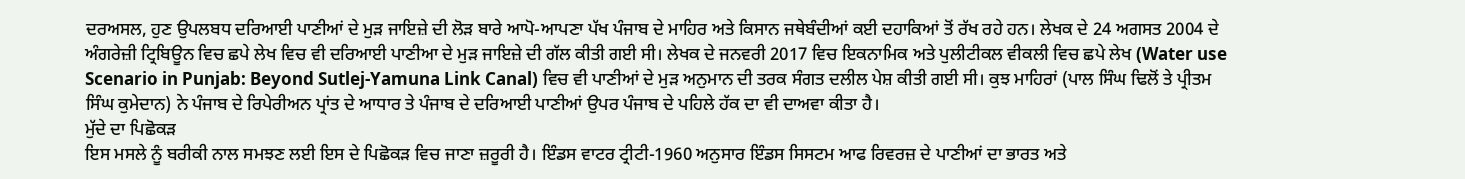ਦਰਅਸਲ, ਹੁਣ ਉਪਲਬਧ ਦਰਿਆਈ ਪਾਣੀਆਂ ਦੇ ਮੁੜ ਜਾਇਜ਼ੇ ਦੀ ਲੋੜ ਬਾਰੇ ਆਪੋ-ਆਪਣਾ ਪੱਖ ਪੰਜਾਬ ਦੇ ਮਾਹਿਰ ਅਤੇ ਕਿਸਾਨ ਜਥੇਬੰਦੀਆਂ ਕਈ ਦਹਾਕਿਆਂ ਤੋਂ ਰੱਖ ਰਹੇ ਹਨ। ਲੇਖਕ ਦੇ 24 ਅਗਸਤ 2004 ਦੇ ਅੰਗਰੇਜ਼ੀ ਟ੍ਰਿਬਿਊਨ ਵਿਚ ਛਪੇ ਲੇਖ ਵਿਚ ਵੀ ਦਰਿਆਈ ਪਾਣੀਆ ਦੇ ਮੁੜ ਜਾਇਜ਼ੇ ਦੀ ਗੱਲ ਕੀਤੀ ਗਈ ਸੀ। ਲੇਖਕ ਦੇ ਜਨਵਰੀ 2017 ਵਿਚ ਇਕਨਾਮਿਕ ਅਤੇ ਪੁਲੀਟੀਕਲ ਵੀਕਲੀ ਵਿਚ ਛਪੇ ਲੇਖ (Water use Scenario in Punjab: Beyond Sutlej-Yamuna Link Canal) ਵਿਚ ਵੀ ਪਾਣੀਆਂ ਦੇ ਮੁੜ ਅਨੁਮਾਨ ਦੀ ਤਰਕ ਸੰਗਤ ਦਲੀਲ ਪੇਸ਼ ਕੀਤੀ ਗਈ ਸੀ। ਕੁਝ ਮਾਹਿਰਾਂ (ਪਾਲ ਸਿੰਘ ਢਿਲੋਂ ਤੇ ਪ੍ਰੀਤਮ ਸਿੰਘ ਕੁਮੇਦਾਨ) ਨੇ ਪੰਜਾਬ ਦੇ ਰਿਪੇਰੀਅਨ ਪ੍ਰਾਂਤ ਦੇ ਆਧਾਰ ਤੇ ਪੰਜਾਬ ਦੇ ਦਰਿਆਈ ਪਾਣੀਆਂ ਉਪਰ ਪੰਜਾਬ ਦੇ ਪਹਿਲੇ ਹੱਕ ਦਾ ਵੀ ਦਾਅਵਾ ਕੀਤਾ ਹੈ।
ਮੁੱਦੇ ਦਾ ਪਿਛੋਕੜ
ਇਸ ਮਸਲੇ ਨੂੰ ਬਰੀਕੀ ਨਾਲ ਸਮਝਣ ਲਈ ਇਸ ਦੇ ਪਿਛੋਕੜ ਵਿਚ ਜਾਣਾ ਜ਼ਰੂਰੀ ਹੈ। ਇੰਡਸ ਵਾਟਰ ਟ੍ਰੀਟੀ-1960 ਅਨੁਸਾਰ ਇੰਡਸ ਸਿਸਟਮ ਆਫ ਰਿਵਰਜ਼ ਦੇ ਪਾਣੀਆਂ ਦਾ ਭਾਰਤ ਅਤੇ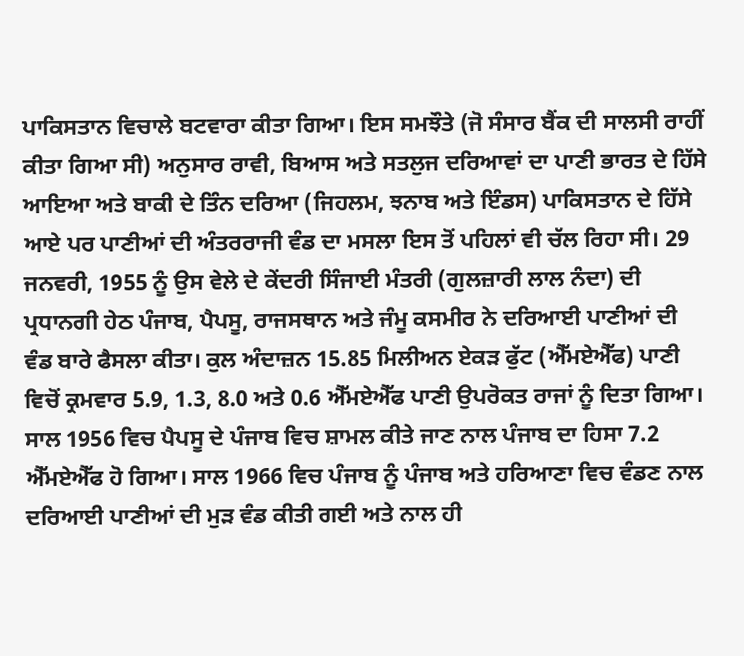ਪਾਕਿਸਤਾਨ ਵਿਚਾਲੇ ਬਟਵਾਰਾ ਕੀਤਾ ਗਿਆ। ਇਸ ਸਮਝੌਤੇ (ਜੋ ਸੰਸਾਰ ਬੈਂਕ ਦੀ ਸਾਲਸੀ ਰਾਹੀਂ ਕੀਤਾ ਗਿਆ ਸੀ) ਅਨੁਸਾਰ ਰਾਵੀ, ਬਿਆਸ ਅਤੇ ਸਤਲੁਜ ਦਰਿਆਵਾਂ ਦਾ ਪਾਣੀ ਭਾਰਤ ਦੇ ਹਿੱਸੇ ਆਇਆ ਅਤੇ ਬਾਕੀ ਦੇ ਤਿੰਨ ਦਰਿਆ (ਜਿਹਲਮ, ਝਨਾਬ ਅਤੇ ਇੰਡਸ) ਪਾਕਿਸਤਾਨ ਦੇ ਹਿੱਸੇ ਆਏ ਪਰ ਪਾਣੀਆਂ ਦੀ ਅੰਤਰਰਾਜੀ ਵੰਡ ਦਾ ਮਸਲਾ ਇਸ ਤੋਂ ਪਹਿਲਾਂ ਵੀ ਚੱਲ ਰਿਹਾ ਸੀ। 29 ਜਨਵਰੀ, 1955 ਨੂੰ ਉਸ ਵੇਲੇ ਦੇ ਕੇਂਦਰੀ ਸਿੰਜਾਈ ਮੰਤਰੀ (ਗੁਲਜ਼ਾਰੀ ਲਾਲ ਨੰਦਾ) ਦੀ ਪ੍ਰਧਾਨਗੀ ਹੇਠ ਪੰਜਾਬ, ਪੈਪਸੂ, ਰਾਜਸਥਾਨ ਅਤੇ ਜੰਮੂ ਕਸਮੀਰ ਨੇ ਦਰਿਆਈ ਪਾਣੀਆਂ ਦੀ ਵੰਡ ਬਾਰੇ ਫੈਸਲਾ ਕੀਤਾ। ਕੁਲ ਅੰਦਾਜ਼ਨ 15.85 ਮਿਲੀਅਨ ਏਕੜ ਫੁੱਟ (ਐੱਮਏਐੱਫ) ਪਾਣੀ ਵਿਚੋਂ ਕ੍ਰਮਵਾਰ 5.9, 1.3, 8.0 ਅਤੇ 0.6 ਐੱਮਏਐੱਫ ਪਾਣੀ ਉਪਰੋਕਤ ਰਾਜਾਂ ਨੂੰ ਦਿਤਾ ਗਿਆ। ਸਾਲ 1956 ਵਿਚ ਪੈਪਸੂ ਦੇ ਪੰਜਾਬ ਵਿਚ ਸ਼ਾਮਲ ਕੀਤੇ ਜਾਣ ਨਾਲ ਪੰਜਾਬ ਦਾ ਹਿਸਾ 7.2 ਐੱਮਏਐੱਫ ਹੋ ਗਿਆ। ਸਾਲ 1966 ਵਿਚ ਪੰਜਾਬ ਨੂੰ ਪੰਜਾਬ ਅਤੇ ਹਰਿਆਣਾ ਵਿਚ ਵੰਡਣ ਨਾਲ ਦਰਿਆਈ ਪਾਣੀਆਂ ਦੀ ਮੁੜ ਵੰਡ ਕੀਤੀ ਗਈ ਅਤੇ ਨਾਲ ਹੀ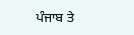ਪੰਜਾਬ ਤੇ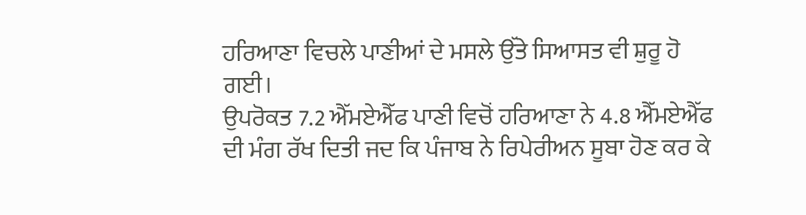ਹਰਿਆਣਾ ਵਿਚਲੇ ਪਾਣੀਆਂ ਦੇ ਮਸਲੇ ਉੱਤੇ ਸਿਆਸਤ ਵੀ ਸ਼ੁਰੂ ਹੋ ਗਈ।
ਉਪਰੋਕਤ 7.2 ਐੱਮਏਐੱਫ ਪਾਣੀ ਵਿਚੋਂ ਹਰਿਆਣਾ ਨੇ 4.8 ਐੱਮਏਐੱਫ ਦੀ ਮੰਗ ਰੱਖ ਦਿਤੀ ਜਦ ਕਿ ਪੰਜਾਬ ਨੇ ਰਿਪੇਰੀਅਨ ਸੂਬਾ ਹੋਣ ਕਰ ਕੇ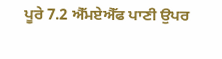ਪੂਰੇ 7.2 ਐੱਮਏਐੱਫ ਪਾਣੀ ਉਪਰ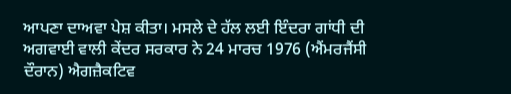ਆਪਣਾ ਦਾਅਵਾ ਪੇਸ਼ ਕੀਤਾ। ਮਸਲੇ ਦੇ ਹੱਲ ਲਈ ਇੰਦਰਾ ਗਾਂਧੀ ਦੀ ਅਗਵਾਈ ਵਾਲੀ ਕੇਂਦਰ ਸਰਕਾਰ ਨੇ 24 ਮਾਰਚ 1976 (ਐਂਮਰਜੈਂਸੀ ਦੌਰਾਨ) ਐਗਜ਼ੈਕਟਿਵ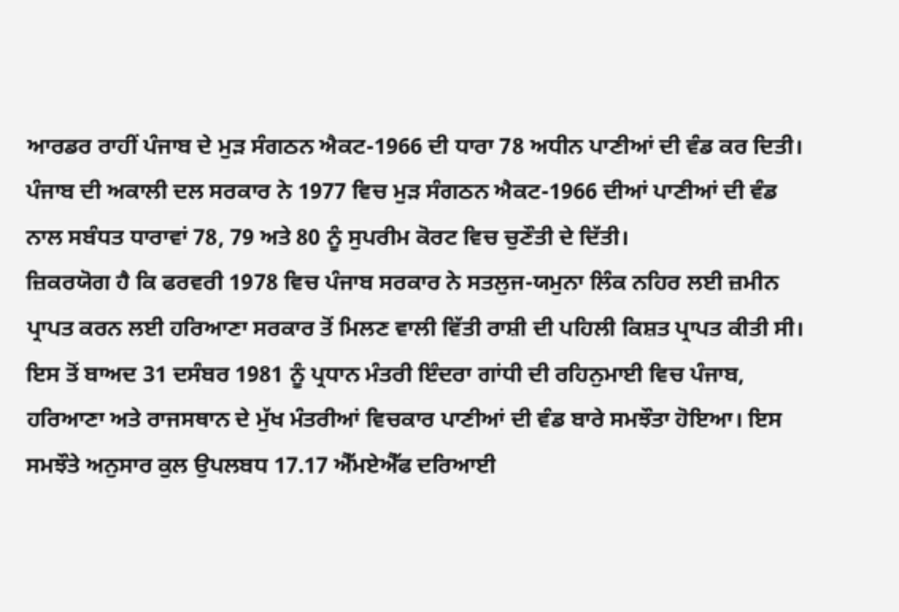ਆਰਡਰ ਰਾਹੀਂ ਪੰਜਾਬ ਦੇ ਮੁੜ ਸੰਗਠਨ ਐਕਟ-1966 ਦੀ ਧਾਰਾ 78 ਅਧੀਨ ਪਾਣੀਆਂ ਦੀ ਵੰਡ ਕਰ ਦਿਤੀ। ਪੰਜਾਬ ਦੀ ਅਕਾਲੀ ਦਲ ਸਰਕਾਰ ਨੇ 1977 ਵਿਚ ਮੁੜ ਸੰਗਠਨ ਐਕਟ-1966 ਦੀਆਂ ਪਾਣੀਆਂ ਦੀ ਵੰਡ ਨਾਲ ਸਬੰਧਤ ਧਾਰਾਵਾਂ 78, 79 ਅਤੇ 80 ਨੂੰ ਸੁਪਰੀਮ ਕੋਰਟ ਵਿਚ ਚੁਣੌਤੀ ਦੇ ਦਿੱਤੀ।
ਜ਼ਿਕਰਯੋਗ ਹੈ ਕਿ ਫਰਵਰੀ 1978 ਵਿਚ ਪੰਜਾਬ ਸਰਕਾਰ ਨੇ ਸਤਲੁਜ-ਯਮੁਨਾ ਲਿੰਕ ਨਹਿਰ ਲਈ ਜ਼ਮੀਨ ਪ੍ਰਾਪਤ ਕਰਨ ਲਈ ਹਰਿਆਣਾ ਸਰਕਾਰ ਤੋਂ ਮਿਲਣ ਵਾਲੀ ਵਿੱਤੀ ਰਾਸ਼ੀ ਦੀ ਪਹਿਲੀ ਕਿਸ਼ਤ ਪ੍ਰਾਪਤ ਕੀਤੀ ਸੀ। ਇਸ ਤੋਂ ਬਾਅਦ 31 ਦਸੰਬਰ 1981 ਨੂੰ ਪ੍ਰਧਾਨ ਮੰਤਰੀ ਇੰਦਰਾ ਗਾਂਧੀ ਦੀ ਰਹਿਨੁਮਾਈ ਵਿਚ ਪੰਜਾਬ, ਹਰਿਆਣਾ ਅਤੇ ਰਾਜਸਥਾਨ ਦੇ ਮੁੱਖ ਮੰਤਰੀਆਂ ਵਿਚਕਾਰ ਪਾਣੀਆਂ ਦੀ ਵੰਡ ਬਾਰੇ ਸਮਝੌਤਾ ਹੋਇਆ। ਇਸ ਸਮਝੌਤੇ ਅਨੁਸਾਰ ਕੁਲ ਉਪਲਬਧ 17.17 ਐੱਮਏਐੱਫ ਦਰਿਆਈ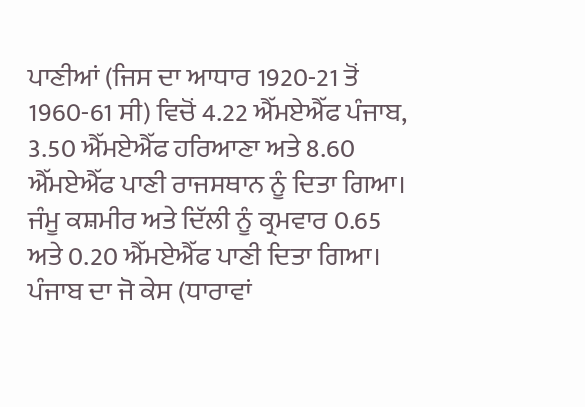ਪਾਣੀਆਂ (ਜਿਸ ਦਾ ਆਧਾਰ 1920-21 ਤੋਂ 1960-61 ਸੀ) ਵਿਚੋਂ 4.22 ਐੱਮਏਐੱਫ ਪੰਜਾਬ, 3.50 ਐੱਮਏਐੱਫ ਹਰਿਆਣਾ ਅਤੇ 8.60 ਐੱਮਏਐੱਫ ਪਾਣੀ ਰਾਜਸਥਾਨ ਨੂੰ ਦਿਤਾ ਗਿਆ। ਜੰਮੂ ਕਸ਼ਮੀਰ ਅਤੇ ਦਿੱਲੀ ਨੂੰ ਕ੍ਰਮਵਾਰ 0.65 ਅਤੇ 0.20 ਐੱਮਏਐੱਫ ਪਾਣੀ ਦਿਤਾ ਗਿਆ। ਪੰਜਾਬ ਦਾ ਜੋ ਕੇਸ (ਧਾਰਾਵਾਂ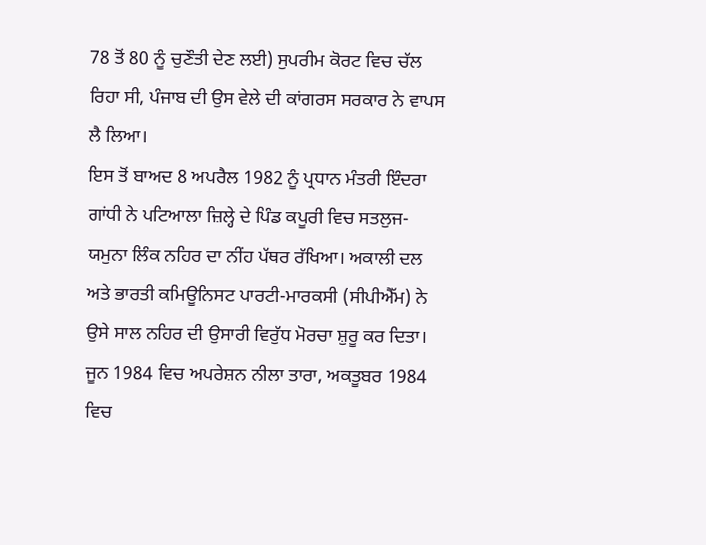78 ਤੋਂ 80 ਨੂੰ ਚੁਣੌਤੀ ਦੇਣ ਲਈ) ਸੁਪਰੀਮ ਕੋਰਟ ਵਿਚ ਚੱਲ ਰਿਹਾ ਸੀ, ਪੰਜਾਬ ਦੀ ਉਸ ਵੇਲੇ ਦੀ ਕਾਂਗਰਸ ਸਰਕਾਰ ਨੇ ਵਾਪਸ ਲੈ ਲਿਆ।
ਇਸ ਤੋਂ ਬਾਅਦ 8 ਅਪਰੈਲ 1982 ਨੂੰ ਪ੍ਰਧਾਨ ਮੰਤਰੀ ਇੰਦਰਾ ਗਾਂਧੀ ਨੇ ਪਟਿਆਲਾ ਜ਼ਿਲ੍ਹੇ ਦੇ ਪਿੰਡ ਕਪੂਰੀ ਵਿਚ ਸਤਲੁਜ-ਯਮੁਨਾ ਲਿੰਕ ਨਹਿਰ ਦਾ ਨੀਂਹ ਪੱਥਰ ਰੱਖਿਆ। ਅਕਾਲੀ ਦਲ ਅਤੇ ਭਾਰਤੀ ਕਮਿਊਨਿਸਟ ਪਾਰਟੀ-ਮਾਰਕਸੀ (ਸੀਪੀਐੱਮ) ਨੇ ਉਸੇ ਸਾਲ ਨਹਿਰ ਦੀ ਉਸਾਰੀ ਵਿਰੁੱਧ ਮੋਰਚਾ ਸ਼ੁਰੂ ਕਰ ਦਿਤਾ। ਜੂਨ 1984 ਵਿਚ ਅਪਰੇਸ਼ਨ ਨੀਲਾ ਤਾਰਾ, ਅਕਤੂਬਰ 1984 ਵਿਚ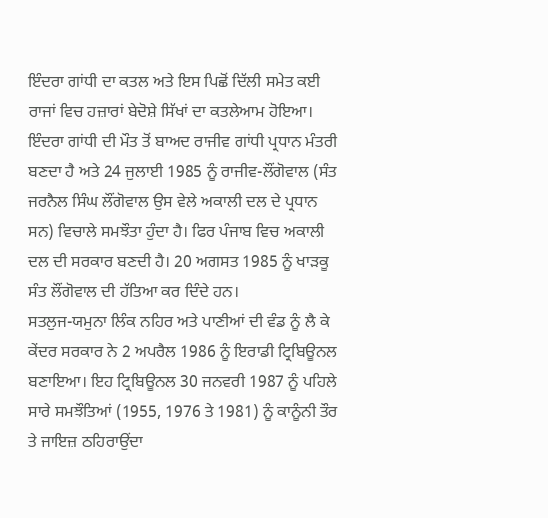ਇੰਦਰਾ ਗਾਂਧੀ ਦਾ ਕਤਲ ਅਤੇ ਇਸ ਪਿਛੋਂ ਦਿੱਲੀ ਸਮੇਤ ਕਈ ਰਾਜਾਂ ਵਿਚ ਹਜ਼ਾਰਾਂ ਬੇਦੋਸ਼ੇ ਸਿੱਖਾਂ ਦਾ ਕਤਲੇਆਮ ਹੋਇਆ। ਇੰਦਰਾ ਗਾਂਧੀ ਦੀ ਮੌਤ ਤੋਂ ਬਾਅਦ ਰਾਜੀਵ ਗਾਂਧੀ ਪ੍ਰਧਾਨ ਮੰਤਰੀ ਬਣਦਾ ਹੈ ਅਤੇ 24 ਜੁਲਾਈ 1985 ਨੂੰ ਰਾਜੀਵ-ਲੌਂਗੋਵਾਲ (ਸੰਤ ਜਰਨੈਲ ਸਿੰਘ ਲੌਂਗੋਵਾਲ ਉਸ ਵੇਲੇ ਅਕਾਲੀ ਦਲ ਦੇ ਪ੍ਰਧਾਨ ਸਨ) ਵਿਚਾਲੇ ਸਮਝੌਤਾ ਹੁੰਦਾ ਹੈ। ਫਿਰ ਪੰਜਾਬ ਵਿਚ ਅਕਾਲੀ ਦਲ ਦੀ ਸਰਕਾਰ ਬਣਦੀ ਹੈ। 20 ਅਗਸਤ 1985 ਨੂੰ ਖਾੜਕੂ ਸੰਤ ਲੌਂਗੋਵਾਲ ਦੀ ਹੱਤਿਆ ਕਰ ਦਿੰਦੇ ਹਨ।
ਸਤਲੁਜ-ਯਮੁਨਾ ਲਿੰਕ ਨਹਿਰ ਅਤੇ ਪਾਣੀਆਂ ਦੀ ਵੰਡ ਨੂੰ ਲੈ ਕੇ ਕੇਂਦਰ ਸਰਕਾਰ ਨੇ 2 ਅਪਰੈਲ 1986 ਨੂੰ ਇਰਾਡੀ ਟ੍ਰਿਬਿਊਨਲ ਬਣਾਇਆ। ਇਹ ਟ੍ਰਿਬਿਊਨਲ 30 ਜਨਵਰੀ 1987 ਨੂੰ ਪਹਿਲੇ ਸਾਰੇ ਸਮਝੌਤਿਆਂ (1955, 1976 ਤੇ 1981) ਨੂੰ ਕਾਨੂੰਨੀ ਤੌਰ ਤੇ ਜਾਇਜ਼ ਠਹਿਰਾਉਂਦਾ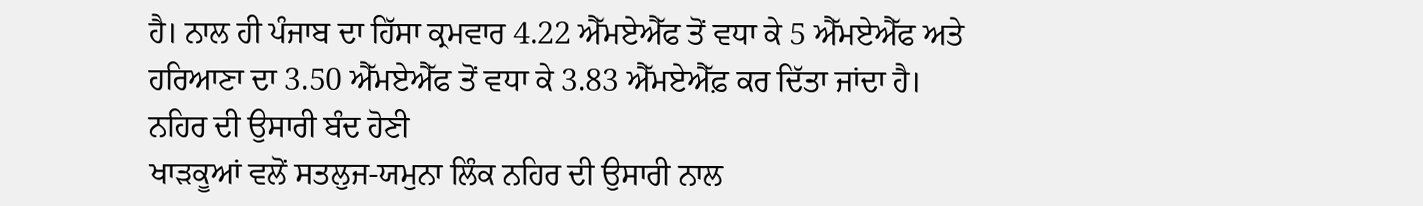ਹੈ। ਨਾਲ ਹੀ ਪੰਜਾਬ ਦਾ ਹਿੱਸਾ ਕ੍ਰਮਵਾਰ 4.22 ਐੱਮਏਐੱਫ ਤੋਂ ਵਧਾ ਕੇ 5 ਐੱਮਏਐੱਫ ਅਤੇ ਹਰਿਆਣਾ ਦਾ 3.50 ਐੱਮਏਐੱਫ ਤੋਂ ਵਧਾ ਕੇ 3.83 ਐੱਮਏਐੱਫ਼ ਕਰ ਦਿੱਤਾ ਜਾਂਦਾ ਹੈ।
ਨਹਿਰ ਦੀ ਉਸਾਰੀ ਬੰਦ ਹੋਣੀ
ਖਾੜਕੂਆਂ ਵਲੋਂ ਸਤਲੁਜ-ਯਮੁਨਾ ਲਿੰਕ ਨਹਿਰ ਦੀ ਉਸਾਰੀ ਨਾਲ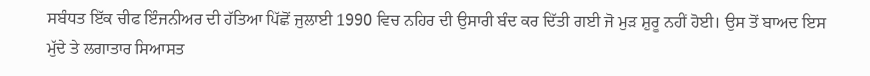ਸਬੰਧਤ ਇੱਕ ਚੀਫ ਇੰਜਨੀਅਰ ਦੀ ਹੱਤਿਆ ਪਿੱਛੋਂ ਜੁਲਾਈ 1990 ਵਿਚ ਨਹਿਰ ਦੀ ਉਸਾਰੀ ਬੰਦ ਕਰ ਦਿੱਤੀ ਗਈ ਜੋ ਮੁੜ ਸ਼ੁਰੂ ਨਹੀਂ ਹੋਈ। ਉਸ ਤੋਂ ਬਾਅਦ ਇਸ ਮੁੱਦੇ ਤੇ ਲਗਾਤਾਰ ਸਿਆਸਤ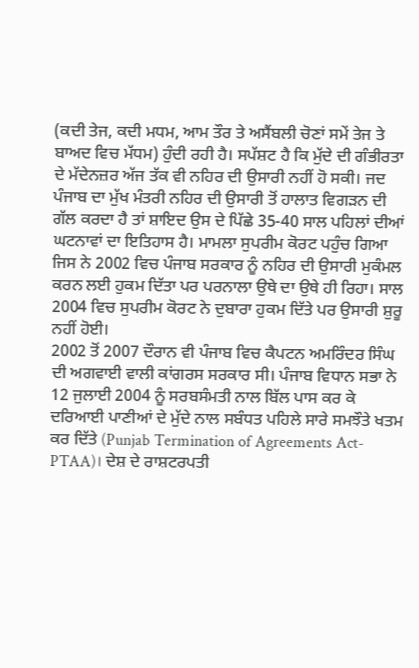(ਕਦੀ ਤੇਜ, ਕਦੀ ਮਧਮ, ਆਮ ਤੌਰ ਤੇ ਅਸੈਂਬਲੀ ਚੋਣਾਂ ਸਮੇਂ ਤੇਜ ਤੇ ਬਾਅਦ ਵਿਚ ਮੱਧਮ) ਹੁੰਦੀ ਰਹੀ ਹੈ। ਸਪੱਸ਼ਟ ਹੈ ਕਿ ਮੁੱਦੇ ਦੀ ਗੰਭੀਰਤਾ ਦੇ ਮੱਦੇਨਜ਼ਰ ਅੱਜ ਤੱਕ ਵੀ ਨਹਿਰ ਦੀ ਉਸਾਰੀ ਨਹੀਂ ਹੋ ਸਕੀ। ਜਦ ਪੰਜਾਬ ਦਾ ਮੁੱਖ ਮੰਤਰੀ ਨਹਿਰ ਦੀ ਉਸਾਰੀ ਤੋਂ ਹਾਲਾਤ ਵਿਗੜਨ ਦੀ ਗੱਲ ਕਰਦਾ ਹੈ ਤਾਂ ਸ਼ਾਇਦ ਉਸ ਦੇ ਪਿੱਛੇ 35-40 ਸਾਲ ਪਹਿਲਾਂ ਦੀਆਂ ਘਟਨਾਵਾਂ ਦਾ ਇਤਿਹਾਸ ਹੈ। ਮਾਮਲਾ ਸੁਪਰੀਮ ਕੋਰਟ ਪਹੁੰਚ ਗਿਆ ਜਿਸ ਨੇ 2002 ਵਿਚ ਪੰਜਾਬ ਸਰਕਾਰ ਨੂੰ ਨਹਿਰ ਦੀ ਉਸਾਰੀ ਮੁਕੰਮਲ ਕਰਨ ਲਈ ਹੁਕਮ ਦਿੱਤਾ ਪਰ ਪਰਨਾਲਾ ਉਥੇ ਦਾ ਉਥੇ ਹੀ ਰਿਹਾ। ਸਾਲ 2004 ਵਿਚ ਸੁਪਰੀਮ ਕੋਰਟ ਨੇ ਦੁਬਾਰਾ ਹੁਕਮ ਦਿੱਤੇ ਪਰ ਉਸਾਰੀ ਸ਼ੁਰੂ ਨਹੀਂ ਹੋਈ।
2002 ਤੋਂ 2007 ਦੌਰਾਨ ਵੀ ਪੰਜਾਬ ਵਿਚ ਕੈਪਟਨ ਅਮਰਿੰਦਰ ਸਿੰਘ ਦੀ ਅਗਵਾਈ ਵਾਲੀ ਕਾਂਗਰਸ ਸਰਕਾਰ ਸੀ। ਪੰਜਾਬ ਵਿਧਾਨ ਸਭਾ ਨੇ 12 ਜੁਲਾਈ 2004 ਨੂੰ ਸਰਬਸੰਮਤੀ ਨਾਲ ਬਿੱਲ ਪਾਸ ਕਰ ਕੇ ਦਰਿਆਈ ਪਾਣੀਆਂ ਦੇ ਮੁੱਦੇ ਨਾਲ ਸਬੰਧਤ ਪਹਿਲੇ ਸਾਰੇ ਸਮਝੌਤੇ ਖਤਮ ਕਰ ਦਿੱਤੇ (Punjab Termination of Agreements Act-PTAA)। ਦੇਸ਼ ਦੇ ਰਾਸ਼ਟਰਪਤੀ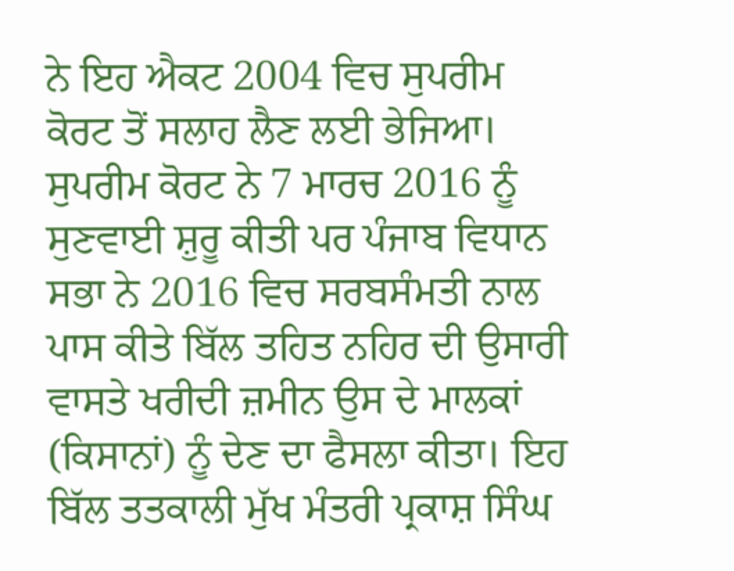ਨੇ ਇਹ ਐਕਟ 2004 ਵਿਚ ਸੁਪਰੀਮ ਕੋਰਟ ਤੋਂ ਸਲਾਹ ਲੈਣ ਲਈ ਭੇਜਿਆ। ਸੁਪਰੀਮ ਕੋਰਟ ਨੇ 7 ਮਾਰਚ 2016 ਨੂੰ ਸੁਣਵਾਈ ਸ਼ੁਰੂ ਕੀਤੀ ਪਰ ਪੰਜਾਬ ਵਿਧਾਨ ਸਭਾ ਨੇ 2016 ਵਿਚ ਸਰਬਸੰਮਤੀ ਨਾਲ ਪਾਸ ਕੀਤੇ ਬਿੱਲ ਤਹਿਤ ਨਹਿਰ ਦੀ ਉਸਾਰੀ ਵਾਸਤੇ ਖਰੀਦੀ ਜ਼ਮੀਨ ਉਸ ਦੇ ਮਾਲਕਾਂ (ਕਿਸਾਨਾਂ) ਨੂੰ ਦੇਣ ਦਾ ਫੈਸਲਾ ਕੀਤਾ। ਇਹ ਬਿੱਲ ਤਤਕਾਲੀ ਮੁੱਖ ਮੰਤਰੀ ਪ੍ਰਕਾਸ਼ ਸਿੰਘ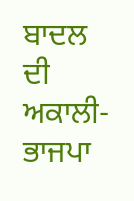ਬਾਦਲ ਦੀ ਅਕਾਲੀ-ਭਾਜਪਾ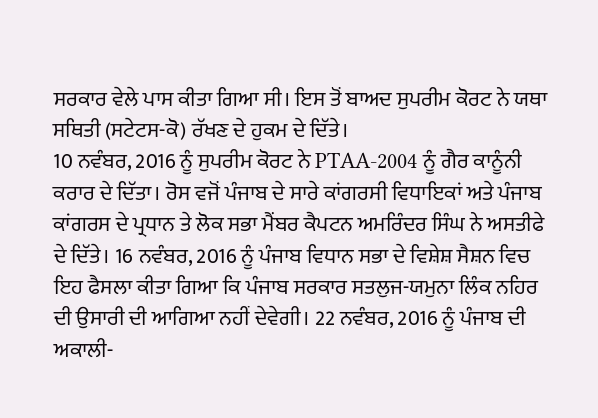ਸਰਕਾਰ ਵੇਲੇ ਪਾਸ ਕੀਤਾ ਗਿਆ ਸੀ। ਇਸ ਤੋਂ ਬਾਅਦ ਸੁਪਰੀਮ ਕੋਰਟ ਨੇ ਯਥਾ ਸਥਿਤੀ (ਸਟੇਟਸ-ਕੋ) ਰੱਖਣ ਦੇ ਹੁਕਮ ਦੇ ਦਿੱਤੇ।
10 ਨਵੰਬਰ, 2016 ਨੂੰ ਸੁਪਰੀਮ ਕੋਰਟ ਨੇ PTAA-2004 ਨੂੰ ਗੈਰ ਕਾਨੂੰਨੀ ਕਰਾਰ ਦੇ ਦਿੱਤਾ। ਰੋਸ ਵਜੋਂ ਪੰਜਾਬ ਦੇ ਸਾਰੇ ਕਾਂਗਰਸੀ ਵਿਧਾਇਕਾਂ ਅਤੇ ਪੰਜਾਬ ਕਾਂਗਰਸ ਦੇ ਪ੍ਰਧਾਨ ਤੇ ਲੋਕ ਸਭਾ ਮੈਂਬਰ ਕੈਪਟਨ ਅਮਰਿੰਦਰ ਸਿੰਘ ਨੇ ਅਸਤੀਫੇ ਦੇ ਦਿੱਤੇ। 16 ਨਵੰਬਰ, 2016 ਨੂੰ ਪੰਜਾਬ ਵਿਧਾਨ ਸਭਾ ਦੇ ਵਿਸ਼ੇਸ਼ ਸੈਸ਼ਨ ਵਿਚ ਇਹ ਫੈਸਲਾ ਕੀਤਾ ਗਿਆ ਕਿ ਪੰਜਾਬ ਸਰਕਾਰ ਸਤਲੁਜ-ਯਮੁਨਾ ਲਿੰਕ ਨਹਿਰ ਦੀ ਉਸਾਰੀ ਦੀ ਆਗਿਆ ਨਹੀਂ ਦੇਵੇਗੀ। 22 ਨਵੰਬਰ, 2016 ਨੂੰ ਪੰਜਾਬ ਦੀ ਅਕਾਲੀ-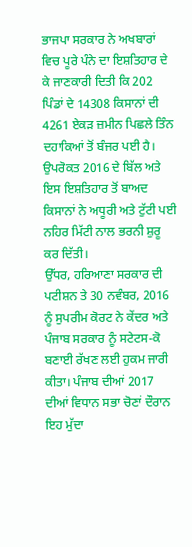ਭਾਜਪਾ ਸਰਕਾਰ ਨੇ ਅਖਬਾਰਾਂ ਵਿਚ ਪੂਰੇ ਪੰਨੇ ਦਾ ਇਸ਼ਤਿਹਾਰ ਦੇ ਕੇ ਜਾਣਕਾਰੀ ਦਿਤੀ ਕਿ 202 ਪਿੰਡਾਂ ਦੇ 14308 ਕਿਸਾਨਾਂ ਦੀ 4261 ਏਕੜ ਜ਼ਮੀਨ ਪਿਛਲੇ ਤਿੰਨ ਦਹਾਕਿਆਂ ਤੋਂ ਬੰਜਰ ਪਈ ਹੈ। ਉਪਰੋਕਤ 2016 ਦੇ ਬਿੱਲ ਅਤੇ ਇਸ ਇਸ਼ਤਿਹਾਰ ਤੋਂ ਬਾਅਦ ਕਿਸਾਨਾਂ ਨੇ ਅਧੂਰੀ ਅਤੇ ਟੁੱਟੀ ਪਈ ਨਹਿਰ ਮਿੱਟੀ ਨਾਲ ਭਰਨੀ ਸ਼ੁਰੂ ਕਰ ਦਿੱਤੀ।
ਉੱਧਰ, ਹਰਿਆਣਾ ਸਰਕਾਰ ਦੀ ਪਟੀਸ਼ਨ ਤੇ 30 ਨਵੰਬਰ, 2016 ਨੂੰ ਸੁਪਰੀਮ ਕੋਰਟ ਨੇ ਕੇਂਦਰ ਅਤੇ ਪੰਜਾਬ ਸਰਕਾਰ ਨੂੰ ਸਟੇਟਸ-ਕੋ ਬਣਾਈ ਰੱਖਣ ਲਈ ਹੁਕਮ ਜਾਰੀ ਕੀਤਾ। ਪੰਜਾਬ ਦੀਆਂ 2017 ਦੀਆਂ ਵਿਧਾਨ ਸਭਾ ਚੋਣਾਂ ਦੌਰਾਨ ਇਹ ਮੁੱਦਾ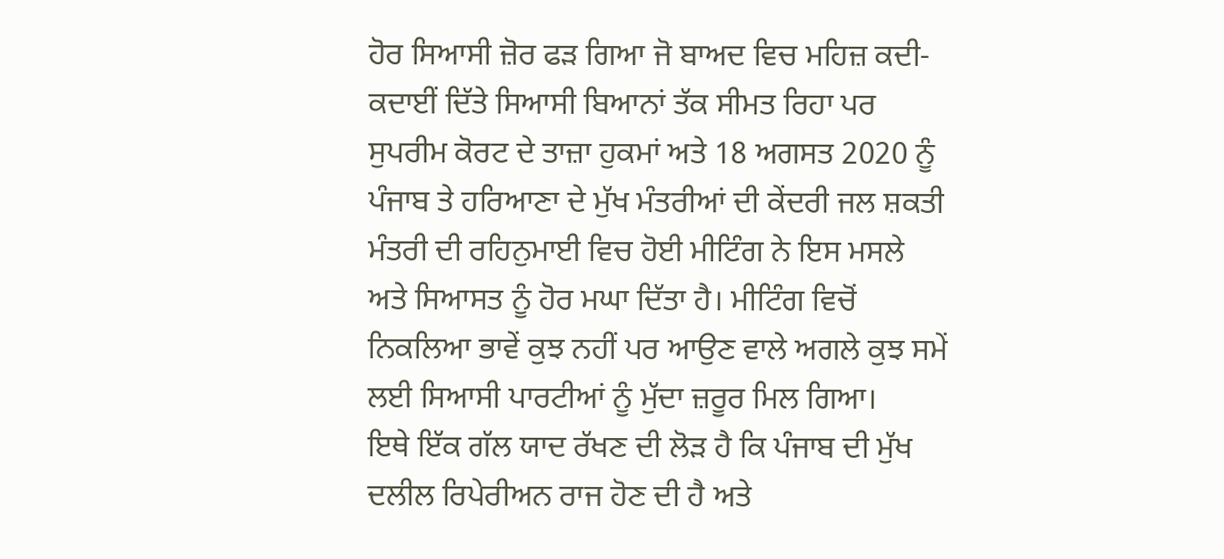ਹੋਰ ਸਿਆਸੀ ਜ਼ੋਰ ਫੜ ਗਿਆ ਜੋ ਬਾਅਦ ਵਿਚ ਮਹਿਜ਼ ਕਦੀ-ਕਦਾਈਂ ਦਿੱਤੇ ਸਿਆਸੀ ਬਿਆਨਾਂ ਤੱਕ ਸੀਮਤ ਰਿਹਾ ਪਰ ਸੁਪਰੀਮ ਕੋਰਟ ਦੇ ਤਾਜ਼ਾ ਹੁਕਮਾਂ ਅਤੇ 18 ਅਗਸਤ 2020 ਨੂੰ ਪੰਜਾਬ ਤੇ ਹਰਿਆਣਾ ਦੇ ਮੁੱਖ ਮੰਤਰੀਆਂ ਦੀ ਕੇਂਦਰੀ ਜਲ ਸ਼ਕਤੀ ਮੰਤਰੀ ਦੀ ਰਹਿਨੁਮਾਈ ਵਿਚ ਹੋਈ ਮੀਟਿੰਗ ਨੇ ਇਸ ਮਸਲੇ ਅਤੇ ਸਿਆਸਤ ਨੂੰ ਹੋਰ ਮਘਾ ਦਿੱਤਾ ਹੈ। ਮੀਟਿੰਗ ਵਿਚੋਂ ਨਿਕਲਿਆ ਭਾਵੇਂ ਕੁਝ ਨਹੀਂ ਪਰ ਆਉਣ ਵਾਲੇ ਅਗਲੇ ਕੁਝ ਸਮੇਂ ਲਈ ਸਿਆਸੀ ਪਾਰਟੀਆਂ ਨੂੰ ਮੁੱਦਾ ਜ਼ਰੂਰ ਮਿਲ ਗਿਆ।
ਇਥੇ ਇੱਕ ਗੱਲ ਯਾਦ ਰੱਖਣ ਦੀ ਲੋੜ ਹੈ ਕਿ ਪੰਜਾਬ ਦੀ ਮੁੱਖ ਦਲੀਲ ਰਿਪੇਰੀਅਨ ਰਾਜ ਹੋਣ ਦੀ ਹੈ ਅਤੇ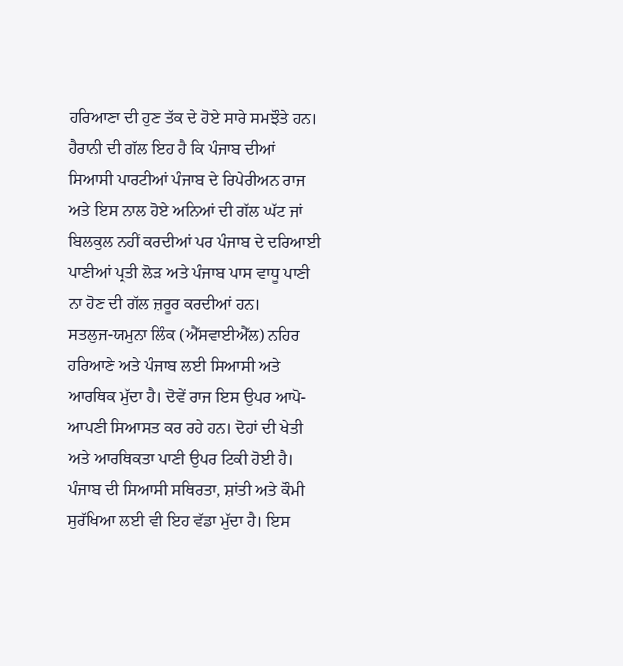ਹਰਿਆਣਾ ਦੀ ਹੁਣ ਤੱਕ ਦੇ ਹੋਏ ਸਾਰੇ ਸਮਝੌਤੇ ਹਨ। ਹੈਰਾਨੀ ਦੀ ਗੱਲ ਇਹ ਹੈ ਕਿ ਪੰਜਾਬ ਦੀਆਂ ਸਿਆਸੀ ਪਾਰਟੀਆਂ ਪੰਜਾਬ ਦੇ ਰਿਪੇਰੀਅਨ ਰਾਜ ਅਤੇ ਇਸ ਨਾਲ ਹੋਏ ਅਨਿਆਂ ਦੀ ਗੱਲ ਘੱਟ ਜਾਂ ਬਿਲਕੁਲ ਨਹੀਂ ਕਰਦੀਆਂ ਪਰ ਪੰਜਾਬ ਦੇ ਦਰਿਆਈ ਪਾਣੀਆਂ ਪ੍ਰਤੀ ਲੋੜ ਅਤੇ ਪੰਜਾਬ ਪਾਸ ਵਾਧੂ ਪਾਣੀ ਨਾ ਹੋਣ ਦੀ ਗੱਲ ਜ਼ਰੂਰ ਕਰਦੀਆਂ ਹਨ।
ਸਤਲੁਜ-ਯਮੁਨਾ ਲਿੰਕ (ਐੱਸਵਾਈਐੱਲ) ਨਹਿਰ ਹਰਿਆਣੇ ਅਤੇ ਪੰਜਾਬ ਲਈ ਸਿਆਸੀ ਅਤੇ ਆਰਥਿਕ ਮੁੱਦਾ ਹੈ। ਦੋਵੇਂ ਰਾਜ ਇਸ ਉਪਰ ਆਪੋ-ਆਪਣੀ ਸਿਆਸਤ ਕਰ ਰਹੇ ਹਨ। ਦੋਹਾਂ ਦੀ ਖੇਤੀ ਅਤੇ ਆਰਥਿਕਤਾ ਪਾਣੀ ਉਪਰ ਟਿਕੀ ਹੋਈ ਹੈ। ਪੰਜਾਬ ਦੀ ਸਿਆਸੀ ਸਥਿਰਤਾ, ਸ਼ਾਂਤੀ ਅਤੇ ਕੌਮੀ ਸੁਰੱਖਿਆ ਲਈ ਵੀ ਇਹ ਵੱਡਾ ਮੁੱਦਾ ਹੈ। ਇਸ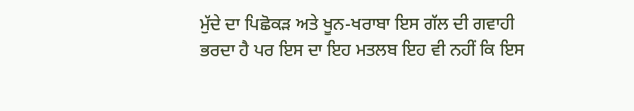ਮੁੱਦੇ ਦਾ ਪਿਛੋਕੜ ਅਤੇ ਖੂਨ-ਖਰਾਬਾ ਇਸ ਗੱਲ ਦੀ ਗਵਾਹੀ ਭਰਦਾ ਹੈ ਪਰ ਇਸ ਦਾ ਇਹ ਮਤਲਬ ਇਹ ਵੀ ਨਹੀਂ ਕਿ ਇਸ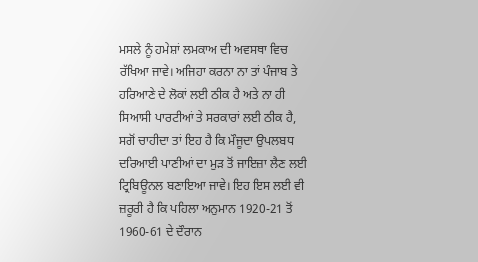ਮਸਲੇ ਨੂੰ ਹਮੇਸ਼ਾਂ ਲਮਕਾਅ ਦੀ ਅਵਸਥਾ ਵਿਚ ਰੱਖਿਆ ਜਾਵੇ। ਅਜਿਹਾ ਕਰਨਾ ਨਾ ਤਾਂ ਪੰਜਾਬ ਤੇ ਹਰਿਆਣੇ ਦੇ ਲੋਕਾਂ ਲਈ ਠੀਕ ਹੈ ਅਤੇ ਨਾ ਹੀ ਸਿਆਸੀ ਪਾਰਟੀਆਂ ਤੇ ਸਰਕਾਰਾਂ ਲਈ ਠੀਕ ਹੈ, ਸਗੋਂ ਚਾਹੀਦਾ ਤਾਂ ਇਹ ਹੈ ਕਿ ਮੌਜੂਦਾ ਉਪਲਬਧ ਦਰਿਆਈ ਪਾਣੀਆਂ ਦਾ ਮੁੜ ਤੋਂ ਜਾਇਜ਼ਾ ਲੈਣ ਲਈ ਟ੍ਰਿਬਿਊਨਲ ਬਣਾਇਆ ਜਾਵੇ। ਇਹ ਇਸ ਲਈ ਵੀ ਜ਼ਰੂਰੀ ਹੈ ਕਿ ਪਹਿਲਾ ਅਨੁਮਾਨ 1920-21 ਤੋਂ 1960-61 ਦੇ ਦੌਰਾਨ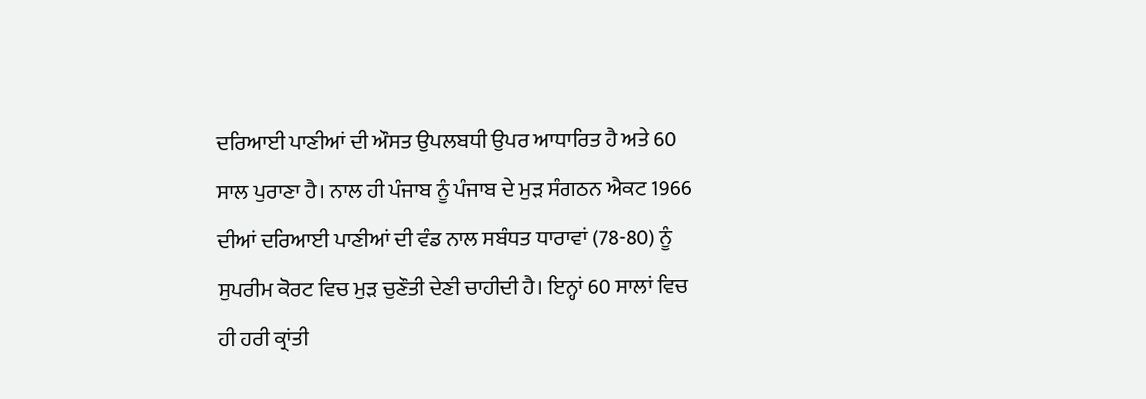ਦਰਿਆਈ ਪਾਣੀਆਂ ਦੀ ਔਸਤ ਉਪਲਬਧੀ ਉਪਰ ਆਧਾਰਿਤ ਹੈ ਅਤੇ 60 ਸਾਲ ਪੁਰਾਣਾ ਹੈ। ਨਾਲ ਹੀ ਪੰਜਾਬ ਨੂੰ ਪੰਜਾਬ ਦੇ ਮੁੜ ਸੰਗਠਨ ਐਕਟ 1966 ਦੀਆਂ ਦਰਿਆਈ ਪਾਣੀਆਂ ਦੀ ਵੰਡ ਨਾਲ ਸਬੰਧਤ ਧਾਰਾਵਾਂ (78-80) ਨੂੰ ਸੁਪਰੀਮ ਕੋਰਟ ਵਿਚ ਮੁੜ ਚੁਣੌਤੀ ਦੇਣੀ ਚਾਹੀਦੀ ਹੈ। ਇਨ੍ਹਾਂ 60 ਸਾਲਾਂ ਵਿਚ ਹੀ ਹਰੀ ਕ੍ਰਾਂਤੀ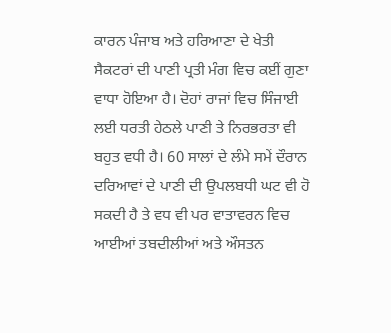ਕਾਰਨ ਪੰਜਾਬ ਅਤੇ ਹਰਿਆਣਾ ਦੇ ਖੇਤੀ ਸੈਕਟਰਾਂ ਦੀ ਪਾਣੀ ਪ੍ਰਤੀ ਮੰਗ ਵਿਚ ਕਈਂ ਗੁਣਾ ਵਾਧਾ ਹੋਇਆ ਹੈ। ਦੋਹਾਂ ਰਾਜਾਂ ਵਿਚ ਸਿੰਜਾਈ ਲਈ ਧਰਤੀ ਹੇਠਲੇ ਪਾਣੀ ਤੇ ਨਿਰਭਰਤਾ ਵੀ ਬਹੁਤ ਵਧੀ ਹੈ। 60 ਸਾਲਾਂ ਦੇ ਲੰਮੇ ਸਮੇਂ ਦੌਰਾਨ ਦਰਿਆਵਾਂ ਦੇ ਪਾਣੀ ਦੀ ਉਪਲਬਧੀ ਘਟ ਵੀ ਹੋ ਸਕਦੀ ਹੈ ਤੇ ਵਧ ਵੀ ਪਰ ਵਾਤਾਵਰਨ ਵਿਚ ਆਈਆਂ ਤਬਦੀਲੀਆਂ ਅਤੇ ਔਸਤਨ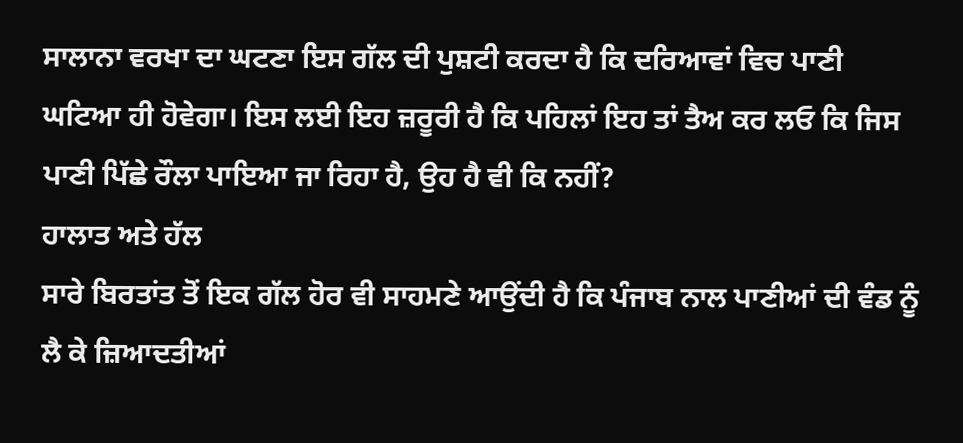ਸਾਲਾਨਾ ਵਰਖਾ ਦਾ ਘਟਣਾ ਇਸ ਗੱਲ ਦੀ ਪੁਸ਼ਟੀ ਕਰਦਾ ਹੈ ਕਿ ਦਰਿਆਵਾਂ ਵਿਚ ਪਾਣੀ ਘਟਿਆ ਹੀ ਹੋਵੇਗਾ। ਇਸ ਲਈ ਇਹ ਜ਼ਰੂਰੀ ਹੈ ਕਿ ਪਹਿਲਾਂ ਇਹ ਤਾਂ ਤੈਅ ਕਰ ਲਓ ਕਿ ਜਿਸ ਪਾਣੀ ਪਿੱਛੇ ਰੌਲਾ ਪਾਇਆ ਜਾ ਰਿਹਾ ਹੈ, ਉਹ ਹੈ ਵੀ ਕਿ ਨਹੀਂ?
ਹਾਲਾਤ ਅਤੇ ਹੱਲ
ਸਾਰੇ ਬਿਰਤਾਂਤ ਤੋਂ ਇਕ ਗੱਲ ਹੋਰ ਵੀ ਸਾਹਮਣੇ ਆਉਂਦੀ ਹੈ ਕਿ ਪੰਜਾਬ ਨਾਲ ਪਾਣੀਆਂ ਦੀ ਵੰਡ ਨੂੰ ਲੈ ਕੇ ਜ਼ਿਆਦਤੀਆਂ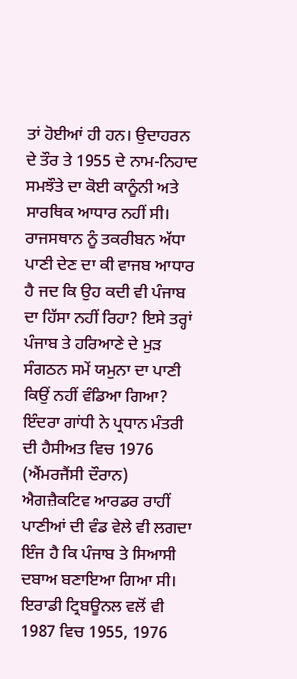ਤਾਂ ਹੋਈਆਂ ਹੀ ਹਨ। ਉਦਾਹਰਨ ਦੇ ਤੌਰ ਤੇ 1955 ਦੇ ਨਾਮ-ਨਿਹਾਦ ਸਮਝੌਤੇ ਦਾ ਕੋਈ ਕਾਨੂੰਨੀ ਅਤੇ ਸਾਰਥਿਕ ਆਧਾਰ ਨਹੀਂ ਸੀ। ਰਾਜਸਥਾਨ ਨੂੰ ਤਕਰੀਬਨ ਅੱਧਾ ਪਾਣੀ ਦੇਣ ਦਾ ਕੀ ਵਾਜਬ ਆਧਾਰ ਹੈ ਜਦ ਕਿ ਉਹ ਕਦੀ ਵੀ ਪੰਜਾਬ ਦਾ ਹਿੱਸਾ ਨਹੀਂ ਰਿਹਾ? ਇਸੇ ਤਰ੍ਹਾਂ ਪੰਜਾਬ ਤੇ ਹਰਿਆਣੇ ਦੇ ਮੁੜ ਸੰਗਠਨ ਸਮੇਂ ਯਮੁਨਾ ਦਾ ਪਾਣੀ ਕਿਉਂ ਨਹੀਂ ਵੰਡਿਆ ਗਿਆ? ਇੰਦਰਾ ਗਾਂਧੀ ਨੇ ਪ੍ਰਧਾਨ ਮੰਤਰੀ ਦੀ ਹੈਸੀਅਤ ਵਿਚ 1976 (ਐਂਮਰਜੈਂਸੀ ਦੌਰਾਨ) ਐਗਜ਼ੈਕਟਿਵ ਆਰਡਰ ਰਾਹੀਂ ਪਾਣੀਆਂ ਦੀ ਵੰਡ ਵੇਲੇ ਵੀ ਲਗਦਾ ਇੰਜ ਹੈ ਕਿ ਪੰਜਾਬ ਤੇ ਸਿਆਸੀ ਦਬਾਅ ਬਣਾਇਆ ਗਿਆ ਸੀ। ਇਰਾਡੀ ਟ੍ਰਿਬਊਨਲ ਵਲੋਂ ਵੀ 1987 ਵਿਚ 1955, 1976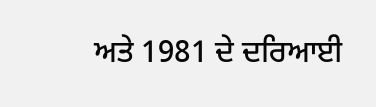ਅਤੇ 1981 ਦੇ ਦਰਿਆਈ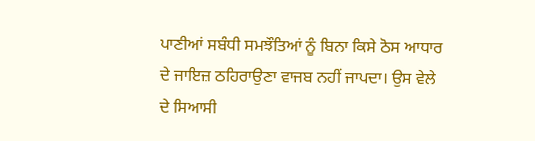ਪਾਣੀਆਂ ਸਬੰਧੀ ਸਮਝੌਤਿਆਂ ਨੂੰ ਬਿਨਾ ਕਿਸੇ ਠੋਸ ਆਧਾਰ ਦੇ ਜਾਇਜ਼ ਠਹਿਰਾਉਣਾ ਵਾਜਬ ਨਹੀਂ ਜਾਪਦਾ। ਉਸ ਵੇਲੇ ਦੇ ਸਿਆਸੀ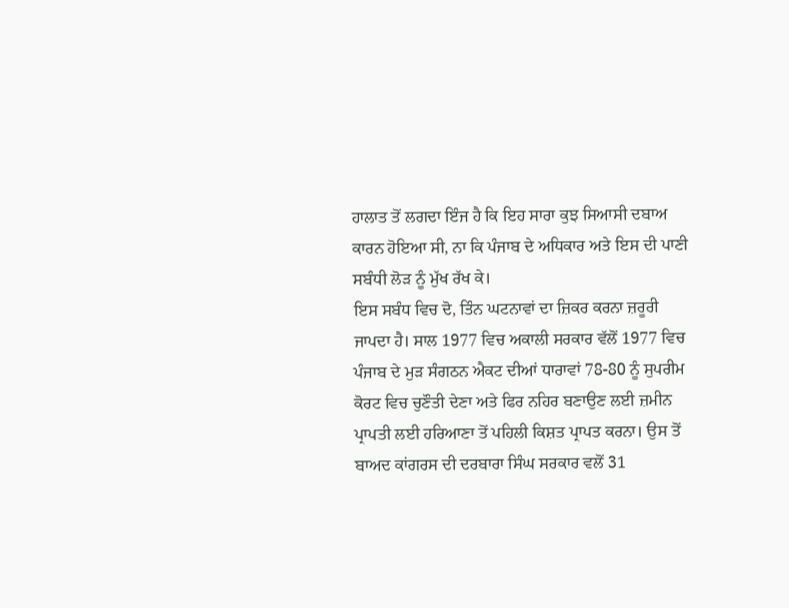ਹਾਲਾਤ ਤੋਂ ਲਗਦਾ ਇੰਜ ਹੈ ਕਿ ਇਹ ਸਾਰਾ ਕੁਝ ਸਿਆਸੀ ਦਬਾਅ ਕਾਰਨ ਹੋਇਆ ਸੀ, ਨਾ ਕਿ ਪੰਜਾਬ ਦੇ ਅਧਿਕਾਰ ਅਤੇ ਇਸ ਦੀ ਪਾਣੀ ਸਬੰਧੀ ਲੋੜ ਨੂੰ ਮੁੱਖ ਰੱਖ ਕੇ।
ਇਸ ਸਬੰਧ ਵਿਚ ਦੋ, ਤਿੰਨ ਘਟਨਾਵਾਂ ਦਾ ਜ਼ਿਕਰ ਕਰਨਾ ਜ਼ਰੂਰੀ ਜਾਪਦਾ ਹੈ। ਸਾਲ 1977 ਵਿਚ ਅਕਾਲੀ ਸਰਕਾਰ ਵੱਲੋਂ 1977 ਵਿਚ ਪੰਜਾਬ ਦੇ ਮੁੜ ਸੰਗਠਨ ਐਕਟ ਦੀਆਂ ਧਾਰਾਵਾਂ 78-80 ਨੂੰ ਸੁਪਰੀਮ ਕੋਰਟ ਵਿਚ ਚੁਣੌਤੀ ਦੇਣਾ ਅਤੇ ਫਿਰ ਨਹਿਰ ਬਣਾਉਣ ਲਈ ਜ਼ਮੀਨ ਪ੍ਰਾਪਤੀ ਲਈ ਹਰਿਆਣਾ ਤੋਂ ਪਹਿਲੀ ਕਿਸ਼ਤ ਪ੍ਰਾਪਤ ਕਰਨਾ। ਉਸ ਤੋਂ ਬਾਅਦ ਕਾਂਗਰਸ ਦੀ ਦਰਬਾਰਾ ਸਿੰਘ ਸਰਕਾਰ ਵਲੋਂ 31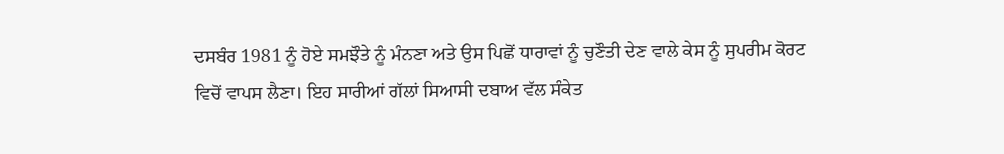ਦਸਬੰਰ 1981 ਨੂੰ ਹੋਏ ਸਮਝੌਤੇ ਨੂੰ ਮੰਨਣਾ ਅਤੇ ਉਸ ਪਿਛੋਂ ਧਾਰਾਵਾਂ ਨੂੰ ਚੁਣੌਤੀ ਦੇਣ ਵਾਲੇ ਕੇਸ ਨੂੰ ਸੁਪਰੀਮ ਕੋਰਟ ਵਿਚੋਂ ਵਾਪਸ ਲੈਣਾ। ਇਹ ਸਾਰੀਆਂ ਗੱਲਾਂ ਸਿਆਸੀ ਦਬਾਅ ਵੱਲ ਸੰਕੇਤ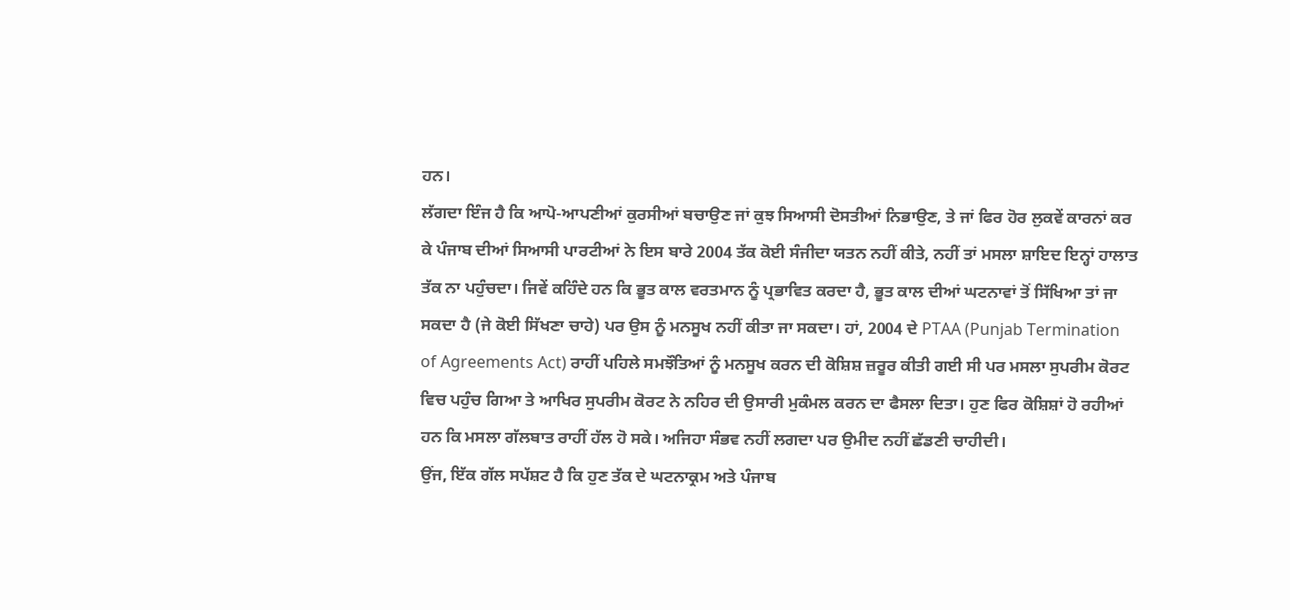ਹਨ।
ਲੱਗਦਾ ਇੰਜ ਹੈ ਕਿ ਆਪੋ-ਆਪਣੀਆਂ ਕੁਰਸੀਆਂ ਬਚਾਉਣ ਜਾਂ ਕੁਝ ਸਿਆਸੀ ਦੋਸਤੀਆਂ ਨਿਭਾਉਣ, ਤੇ ਜਾਂ ਫਿਰ ਹੋਰ ਲੁਕਵੇਂ ਕਾਰਨਾਂ ਕਰ ਕੇ ਪੰਜਾਬ ਦੀਆਂ ਸਿਆਸੀ ਪਾਰਟੀਆਂ ਨੇ ਇਸ ਬਾਰੇ 2004 ਤੱਕ ਕੋਈ ਸੰਜੀਦਾ ਯਤਨ ਨਹੀਂ ਕੀਤੇ, ਨਹੀਂ ਤਾਂ ਮਸਲਾ ਸ਼ਾਇਦ ਇਨ੍ਹਾਂ ਹਾਲਾਤ ਤੱਕ ਨਾ ਪਹੁੰਚਦਾ। ਜਿਵੇਂ ਕਹਿੰਦੇ ਹਨ ਕਿ ਭੂਤ ਕਾਲ ਵਰਤਮਾਨ ਨੂੰ ਪ੍ਰਭਾਵਿਤ ਕਰਦਾ ਹੈ, ਭੂਤ ਕਾਲ ਦੀਆਂ ਘਟਨਾਵਾਂ ਤੋਂ ਸਿੱਖਿਆ ਤਾਂ ਜਾ ਸਕਦਾ ਹੈ (ਜੇ ਕੋਈ ਸਿੱਖਣਾ ਚਾਹੇ) ਪਰ ਉਸ ਨੂੰ ਮਨਸੂਖ ਨਹੀਂ ਕੀਤਾ ਜਾ ਸਕਦਾ। ਹਾਂ, 2004 ਦੇ PTAA (Punjab Termination of Agreements Act) ਰਾਹੀਂ ਪਹਿਲੇ ਸਮਝੌਤਿਆਂ ਨੂੰ ਮਨਸੂਖ ਕਰਨ ਦੀ ਕੋਸ਼ਿਸ਼ ਜ਼ਰੂਰ ਕੀਤੀ ਗਈ ਸੀ ਪਰ ਮਸਲਾ ਸੁਪਰੀਮ ਕੋਰਟ ਵਿਚ ਪਹੁੰਚ ਗਿਆ ਤੇ ਆਖਿਰ ਸੁਪਰੀਮ ਕੋਰਟ ਨੇ ਨਹਿਰ ਦੀ ਉਸਾਰੀ ਮੁਕੰਮਲ ਕਰਨ ਦਾ ਫੈਸਲਾ ਦਿਤਾ। ਹੁਣ ਫਿਰ ਕੋਸ਼ਿਸ਼ਾਂ ਹੋ ਰਹੀਆਂ ਹਨ ਕਿ ਮਸਲਾ ਗੱਲਬਾਤ ਰਾਹੀਂ ਹੱਲ ਹੋ ਸਕੇ। ਅਜਿਹਾ ਸੰਭਵ ਨਹੀਂ ਲਗਦਾ ਪਰ ਉਮੀਦ ਨਹੀਂ ਛੱਡਣੀ ਚਾਹੀਦੀ।
ਉਂਜ, ਇੱਕ ਗੱਲ ਸਪੱਸ਼ਟ ਹੈ ਕਿ ਹੁਣ ਤੱਕ ਦੇ ਘਟਨਾਕ੍ਰਮ ਅਤੇ ਪੰਜਾਬ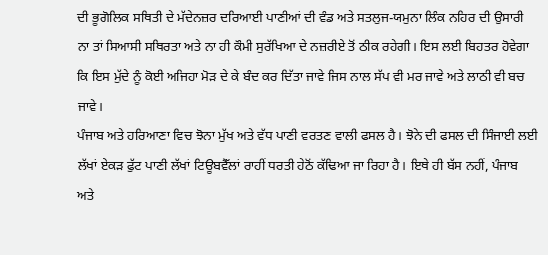ਦੀ ਭੂਗੋਲਿਕ ਸਥਿਤੀ ਦੇ ਮੱਦੇਨਜ਼ਰ ਦਰਿਆਈ ਪਾਣੀਆਂ ਦੀ ਵੰਡ ਅਤੇ ਸਤਲੁਜ-ਯਮੁਨਾ ਲਿੰਕ ਨਹਿਰ ਦੀ ਉਸਾਰੀ ਨਾ ਤਾਂ ਸਿਆਸੀ ਸਥਿਰਤਾ ਅਤੇ ਨਾ ਹੀ ਕੌਮੀ ਸੁਰੱਖਿਆ ਦੇ ਨਜ਼ਰੀਏ ਤੋਂ ਠੀਕ ਰਹੇਗੀ। ਇਸ ਲਈ ਬਿਹਤਰ ਹੋਵੇਗਾ ਕਿ ਇਸ ਮੁੱਦੇ ਨੂੰ ਕੋਈ ਅਜਿਹਾ ਮੋੜ ਦੇ ਕੇ ਬੰਦ ਕਰ ਦਿੱਤਾ ਜਾਵੇ ਜਿਸ ਨਾਲ ਸੱਪ ਵੀ ਮਰ ਜਾਵੇ ਅਤੇ ਲਾਠੀ ਵੀ ਬਚ ਜਾਵੇ।
ਪੰਜਾਬ ਅਤੇ ਹਰਿਆਣਾ ਵਿਚ ਝੋਨਾ ਮੁੱਖ ਅਤੇ ਵੱਧ ਪਾਣੀ ਵਰਤਣ ਵਾਲੀ ਫਸਲ ਹੈ। ਝੋਨੇ ਦੀ ਫਸਲ ਦੀ ਸਿੰਜਾਈ ਲਈ ਲੱਖਾਂ ਏਕੜ ਫੁੱਟ ਪਾਣੀ ਲੱਖਾਂ ਟਿਊਬਵੈੱਲਾਂ ਰਾਹੀਂ ਧਰਤੀ ਹੇਠੋਂ ਕੱਢਿਆ ਜਾ ਰਿਹਾ ਹੈ। ਇਥੇ ਹੀ ਬੱਸ ਨਹੀਂ, ਪੰਜਾਬ ਅਤੇ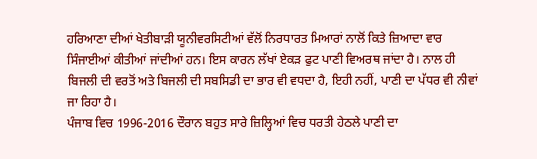ਹਰਿਆਣਾ ਦੀਆਂ ਖੇਤੀਬਾੜੀ ਯੂਨੀਵਰਸਿਟੀਆਂ ਵੱਲੋਂ ਨਿਰਧਾਰਤ ਮਿਆਰਾਂ ਨਾਲੋਂ ਕਿਤੇ ਜ਼ਿਆਦਾ ਵਾਰ ਸਿੰਜਾਈਆਂ ਕੀਤੀਆਂ ਜਾਂਦੀਆਂ ਹਨ। ਇਸ ਕਾਰਨ ਲੱਖਾਂ ਏਕੜ ਫੁਟ ਪਾਣੀ ਵਿਅਰਥ ਜਾਂਦਾ ਹੈ। ਨਾਲ ਹੀ ਬਿਜਲੀ ਦੀ ਵਰਤੋਂ ਅਤੇ ਬਿਜਲੀ ਦੀ ਸਬਸਿਡੀ ਦਾ ਭਾਰ ਵੀ ਵਧਦਾ ਹੈ, ਇਹੀ ਨਹੀਂ, ਪਾਣੀ ਦਾ ਪੱਧਰ ਵੀ ਨੀਵਾਂ ਜਾ ਰਿਹਾ ਹੈ।
ਪੰਜਾਬ ਵਿਚ 1996-2016 ਦੌਰਾਨ ਬਹੁਤ ਸਾਰੇ ਜ਼ਿਲ੍ਹਿਆਂ ਵਿਚ ਧਰਤੀ ਹੇਠਲੇ ਪਾਣੀ ਦਾ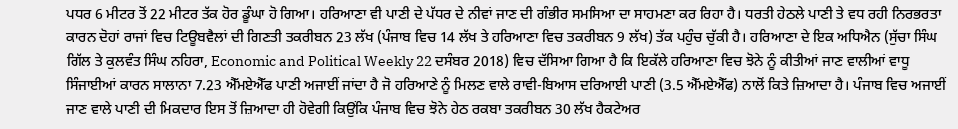ਪਧਰ 6 ਮੀਟਰ ਤੋਂ 22 ਮੀਟਰ ਤੱਕ ਹੋਰ ਡੂੰਘਾ ਹੋ ਗਿਆ। ਹਰਿਆਣਾ ਵੀ ਪਾਣੀ ਦੇ ਪੱਧਰ ਦੇ ਨੀਵਾਂ ਜਾਣ ਦੀ ਗੰਭੀਰ ਸਮਸਿਆ ਦਾ ਸਾਹਮਣਾ ਕਰ ਰਿਹਾ ਹੈ। ਧਰਤੀ ਹੇਠਲੇ ਪਾਣੀ ਤੇ ਵਧ ਰਹੀ ਨਿਰਭਰਤਾ ਕਾਰਨ ਦੋਹਾਂ ਰਾਜਾਂ ਵਿਚ ਟਿਊਬਵੈਲਾਂ ਦੀ ਗਿਣਤੀ ਤਕਰੀਬਨ 23 ਲੱਖ (ਪੰਜਾਬ ਵਿਚ 14 ਲੱਖ ਤੇ ਹਰਿਆਣਾ ਵਿਚ ਤਕਰੀਬਨ 9 ਲੱਖ) ਤੱਕ ਪਹੁੰਚ ਚੁੱਕੀ ਹੈ। ਹਰਿਆਣਾ ਦੇ ਇਕ ਅਧਿਐਨ (ਸੁੱਚਾ ਸਿੰਘ ਗਿੱਲ ਤੇ ਕੁਲਵੰਤ ਸਿੰਘ ਨਹਿਰਾ, Economic and Political Weekly 22 ਦਸੰਬਰ 2018) ਵਿਚ ਦੱਸਿਆ ਗਿਆ ਹੈ ਕਿ ਇਕੱਲੇ ਹਰਿਆਣਾ ਵਿਚ ਝੋਨੇ ਨੂੰ ਕੀਤੀਆਂ ਜਾਣ ਵਾਲੀਆਂ ਵਾਧੂ ਸਿੰਜਾਈਆਂ ਕਾਰਨ ਸਾਲਾਨਾ 7.23 ਐੱਮਏਐੱਫ ਪਾਣੀ ਅਜਾਈਂ ਜਾਂਦਾ ਹੈ ਜੋ ਹਰਿਆਣੇ ਨੂੰ ਮਿਲਣ ਵਾਲੇ ਰਾਵੀ-ਬਿਆਸ ਦਰਿਆਈ ਪਾਣੀ (3.5 ਐੱਮਏਐੱਫ) ਨਾਲੋਂ ਕਿਤੇ ਜ਼ਿਆਦਾ ਹੈ। ਪੰਜਾਬ ਵਿਚ ਅਜਾਈਂ ਜਾਣ ਵਾਲੇ ਪਾਣੀ ਦੀ ਮਿਕਦਾਰ ਇਸ ਤੋਂ ਜ਼ਿਆਦਾ ਹੀ ਹੋਵੇਗੀ ਕਿਉਂਕਿ ਪੰਜਾਬ ਵਿਚ ਝੋਨੇ ਹੇਠ ਰਕਬਾ ਤਕਰੀਬਨ 30 ਲੱਖ ਹੈਕਟੇਅਰ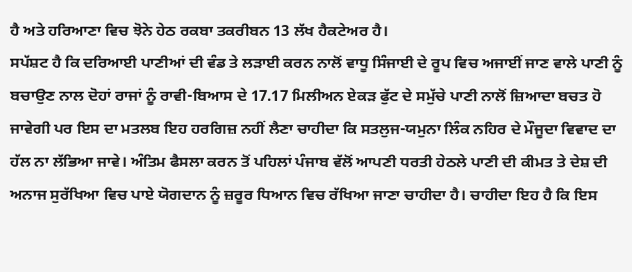ਹੈ ਅਤੇ ਹਰਿਆਣਾ ਵਿਚ ਝੋਨੇ ਹੇਠ ਰਕਬਾ ਤਕਰੀਬਨ 13 ਲੱਖ ਹੈਕਟੇਅਰ ਹੈ।
ਸਪੱਸ਼ਟ ਹੈ ਕਿ ਦਰਿਆਈ ਪਾਣੀਆਂ ਦੀ ਵੰਡ ਤੇ ਲੜਾਈ ਕਰਨ ਨਾਲੋਂ ਵਾਧੂ ਸਿੰਜਾਈ ਦੇ ਰੂਪ ਵਿਚ ਅਜਾਈਂ ਜਾਣ ਵਾਲੇ ਪਾਣੀ ਨੂੰ ਬਚਾਉਣ ਨਾਲ ਦੋਹਾਂ ਰਾਜਾਂ ਨੂੰ ਰਾਵੀ-ਬਿਆਸ ਦੇ 17.17 ਮਿਲੀਅਨ ਏਕੜ ਫੁੱਟ ਦੇ ਸਮੁੱਚੇ ਪਾਣੀ ਨਾਲੋਂ ਜ਼ਿਆਦਾ ਬਚਤ ਹੋ ਜਾਵੇਗੀ ਪਰ ਇਸ ਦਾ ਮਤਲਬ ਇਹ ਹਰਗਿਜ਼ ਨਹੀਂ ਲੈਣਾ ਚਾਹੀਦਾ ਕਿ ਸਤਲੁਜ-ਯਮੁਨਾ ਲਿੰਕ ਨਹਿਰ ਦੇ ਮੌਜੂਦਾ ਵਿਵਾਦ ਦਾ ਹੱਲ ਨਾ ਲੱਭਿਆ ਜਾਵੇ। ਅੰਤਿਮ ਫੈਸਲਾ ਕਰਨ ਤੋਂ ਪਹਿਲਾਂ ਪੰਜਾਬ ਵੱਲੋਂ ਆਪਣੀ ਧਰਤੀ ਹੇਠਲੇ ਪਾਣੀ ਦੀ ਕੀਮਤ ਤੇ ਦੇਸ਼ ਦੀ ਅਨਾਜ ਸੁਰੱਖਿਆ ਵਿਚ ਪਾਏ ਯੋਗਦਾਨ ਨੂੰ ਜ਼ਰੂਰ ਧਿਆਨ ਵਿਚ ਰੱਖਿਆ ਜਾਣਾ ਚਾਹੀਦਾ ਹੈ। ਚਾਹੀਦਾ ਇਹ ਹੈ ਕਿ ਇਸ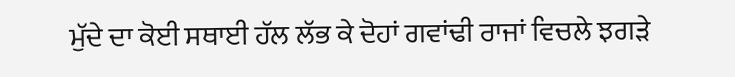ਮੁੱਦੇ ਦਾ ਕੋਈ ਸਥਾਈ ਹੱਲ ਲੱਭ ਕੇ ਦੋਹਾਂ ਗਵਾਂਢੀ ਰਾਜਾਂ ਵਿਚਲੇ ਝਗੜੇ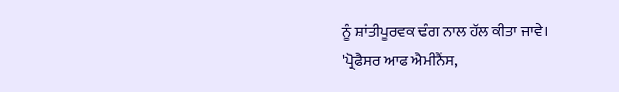ਨੂੰ ਸ਼ਾਂਤੀਪੂਰਵਕ ਢੰਗ ਨਾਲ ਹੱਲ ਕੀਤਾ ਜਾਵੇ।
'ਪ੍ਰੋਫੈਸਰ ਆਫ ਐਮੀਨੈਂਸ,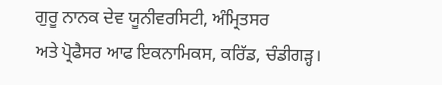ਗੁਰੂ ਨਾਨਕ ਦੇਵ ਯੂਨੀਵਰਸਿਟੀ, ਅੰਮ੍ਰਿਤਸਰ
ਅਤੇ ਪ੍ਰੋਫੈਸਰ ਆਫ ਇਕਨਾਮਿਕਸ, ਕਰਿੱਡ, ਚੰਡੀਗੜ੍ਹ।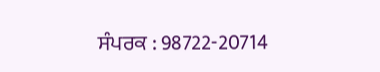ਸੰਪਰਕ : 98722-20714